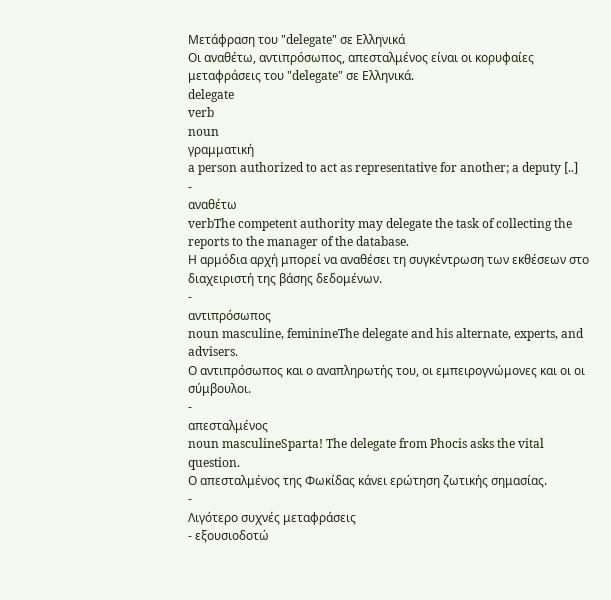Μετάφραση του "delegate" σε Ελληνικά
Οι αναθέτω, αντιπρόσωπος, απεσταλμένος είναι οι κορυφαίες μεταφράσεις του "delegate" σε Ελληνικά.
delegate
verb
noun
γραμματική
a person authorized to act as representative for another; a deputy [..]
-
αναθέτω
verbThe competent authority may delegate the task of collecting the reports to the manager of the database.
Η αρμόδια αρχή μπορεί να αναθέσει τη συγκέντρωση των εκθέσεων στο διαχειριστή της βάσης δεδομένων.
-
αντιπρόσωπος
noun masculine, feminineThe delegate and his alternate, experts, and advisers.
Ο αντιπρόσωπος και ο αναπληρωτής του, οι εμπειρογνώμονες και οι οι σύμβουλοι.
-
απεσταλμένος
noun masculineSparta! The delegate from Phocis asks the vital question.
Ο απεσταλμένος της Φωκίδας κάνει ερώτηση ζωτικής σημασίας.
-
Λιγότερο συχνές μεταφράσεις
- εξουσιοδοτώ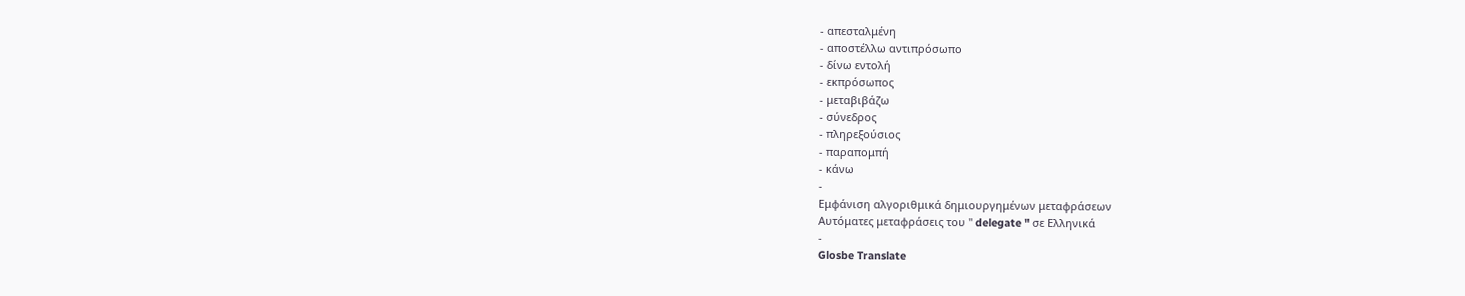- απεσταλμένη
- αποστέλλω αντιπρόσωπο
- δίνω εντολή
- εκπρόσωπος
- μεταβιβάζω
- σύνεδρος
- πληρεξούσιος
- παραπομπή
- κάνω
-
Εμφάνιση αλγοριθμικά δημιουργημένων μεταφράσεων
Αυτόματες μεταφράσεις του " delegate " σε Ελληνικά
-
Glosbe Translate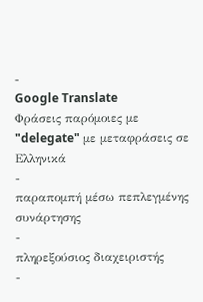-
Google Translate
Φράσεις παρόμοιες με "delegate" με μεταφράσεις σε Ελληνικά
-
παραπομπή μέσω πεπλεγμένης συνάρτησης
-
πληρεξούσιος διαχειριστής
-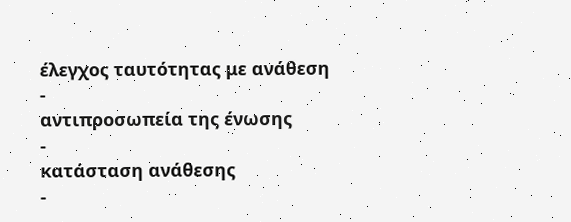έλεγχος ταυτότητας με ανάθεση
-
αντιπροσωπεία της ένωσης
-
κατάσταση ανάθεσης
-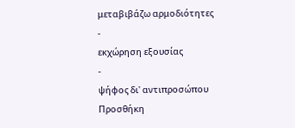μεταβιβάζω αρμοδιότητες
-
εκχώρηση εξουσίας
-
ψήφος δι' αντιπροσώπου
Προσθήκη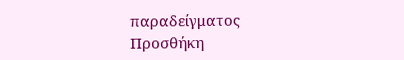παραδείγματος
Προσθήκη